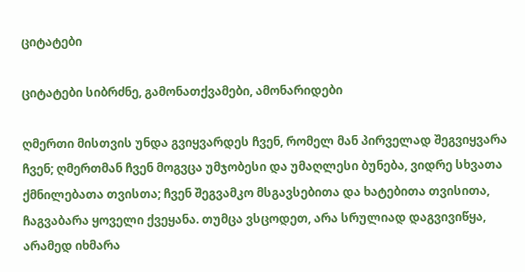ციტატები

ციტატები სიბრძნე, გამონათქვამები, ამონარიდები

ღმერთი მისთვის უნდა გვიყვარდეს ჩვენ, რომელ მან პირველად შეგვიყვარა ჩვენ; ღმერთმან ჩვენ მოგვცა უმჯობესი და უმაღლესი ბუნება, ვიდრე სხვათა ქმნილებათა თვისთა; ჩვენ შეგვამკო მსგავსებითა და ხატებითა თვისითა, ჩაგვაბარა ყოველი ქვეყანა. თუმცა ვსცოდეთ, არა სრულიად დაგვივიწყა, არამედ იხმარა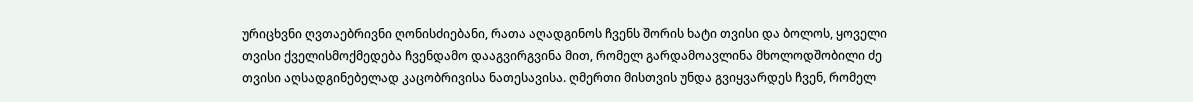ურიცხვნი ღვთაებრივნი ღონისძიებანი, რათა აღადგინოს ჩვენს შორის ხატი თვისი და ბოლოს, ყოველი თვისი ქველისმოქმედება ჩვენდამო დააგვირგვინა მით, რომელ გარდამოავლინა მხოლოდშობილი ძე თვისი აღსადგინებელად კაცობრივისა ნათესავისა. ღმერთი მისთვის უნდა გვიყვარდეს ჩვენ, რომელ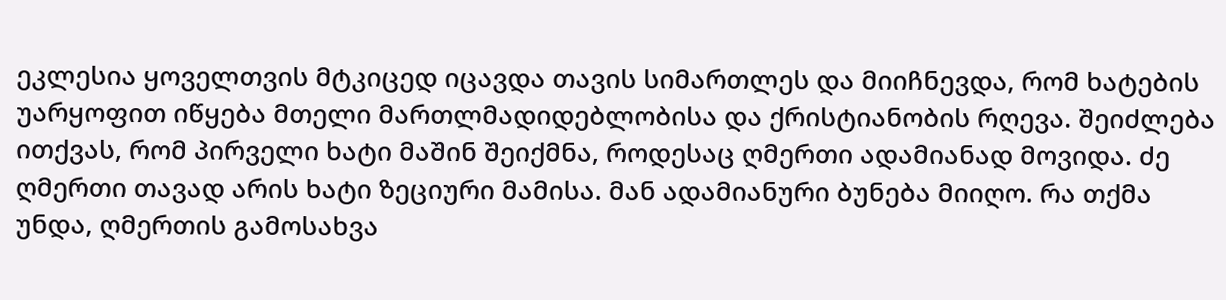ეკლესია ყოველთვის მტკიცედ იცავდა თავის სიმართლეს და მიიჩნევდა, რომ ხატების უარყოფით იწყება მთელი მართლმადიდებლობისა და ქრისტიანობის რღევა. შეიძლება ითქვას, რომ პირველი ხატი მაშინ შეიქმნა, როდესაც ღმერთი ადამიანად მოვიდა. ძე ღმერთი თავად არის ხატი ზეციური მამისა. მან ადამიანური ბუნება მიიღო. რა თქმა უნდა, ღმერთის გამოსახვა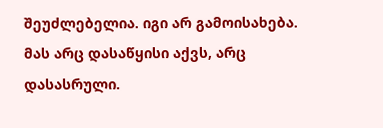შეუძლებელია. იგი არ გამოისახება. მას არც დასაწყისი აქვს, არც დასასრული.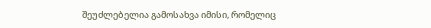შეუძლებელია გამოსახვა იმისი, რომელიც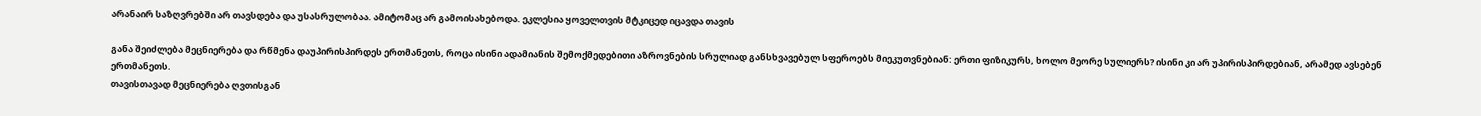არანაირ საზღვრებში არ თავსდება და უსასრულობაა. ამიტომაც არ გამოისახებოდა. ეკლესია ყოველთვის მტკიცედ იცავდა თავის

განა შეიძლება მეცნიერება და რწმენა დაუპირისპირდეს ერთმანეთს, როცა ისინი ადამიანის შემოქმედებითი აზროვნების სრულიად განსხვავებულ სფეროებს მიეკუთვნებიან: ერთი ფიზიკურს, ხოლო მეორე სულიერს? ისინი კი არ უპირისპირდებიან, არამედ ავსებენ ერთმანეთს.
თავისთავად მეცნიერება ღვთისგან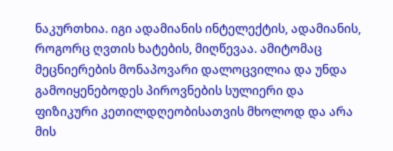ნაკურთხია. იგი ადამიანის ინტელექტის, ადამიანის, როგორც ღვთის ხატების, მიღწევაა. ამიტომაც მეცნიერების მონაპოვარი დალოცვილია და უნდა გამოიყენებოდეს პიროვნების სულიერი და ფიზიკური კეთილდღეობისათვის მხოლოდ და არა მის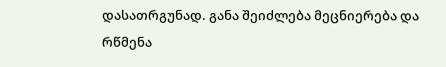დასათრგუნად. განა შეიძლება მეცნიერება და რწმენა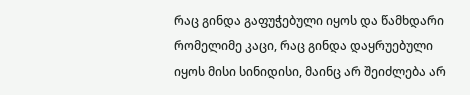რაც გინდა გაფუჭებული იყოს და წამხდარი რომელიმე კაცი, რაც გინდა დაყრუებული იყოს მისი სინიდისი, მაინც არ შეიძლება არ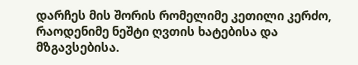დარჩეს მის შორის რომელიმე კეთილი კერძო, რაოდენიმე ნეშტი ღვთის ხატებისა და მზგავსებისა.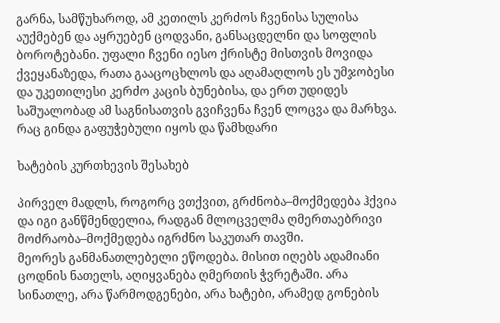გარნა, სამწუხაროდ, ამ კეთილს კერძოს ჩვენისა სულისა აუქმებენ და აყრუებენ ცოდვანი, განსაცდელნი და სოფლის ბოროტებანი. უფალი ჩვენი იესო ქრისტე მისთვის მოვიდა ქვეყანაზედა, რათა გააცოცხლოს და აღამაღლოს ეს უმჯობესი და უკეთილესი კერძო კაცის ბუნებისა, და ერთ უდიდეს საშუალობად ამ საგნისათვის გვიჩვენა ჩვენ ლოცვა და მარხვა. რაც გინდა გაფუჭებული იყოს და წამხდარი

ხატების კურთხევის შესახებ

პირველ მადლს, როგორც ვთქვით, გრძნობა–მოქმედება ჰქვია და იგი განწმენდელია, რადგან მლოცველმა ღმერთაებრივი მოძრაობა–მოქმედება იგრძნო საკუთარ თავში.
მეორეს განმანათლებელი ეწოდება. მისით იღებს ადამიანი ცოდნის ნათელს, აღიყვანება ღმერთის ჭვრეტაში. არა სინათლე, არა წარმოდგენები, არა ხატები, არამედ გონების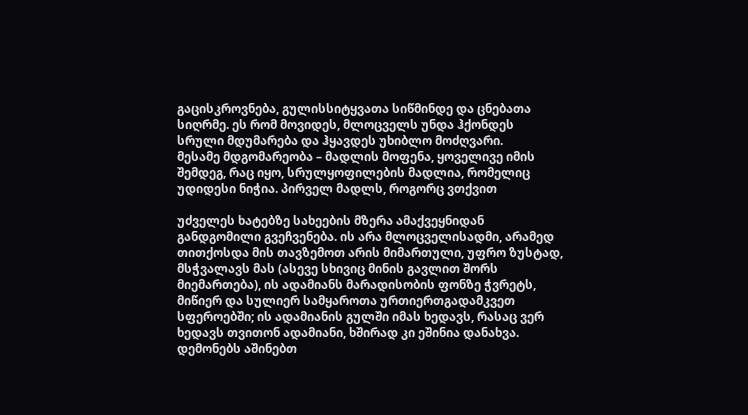გაცისკროვნება, გულისსიტყვათა სიწმინდე და ცნებათა სიღრმე. ეს რომ მოვიდეს, მლოცველს უნდა ჰქონდეს სრული მდუმარება და ჰყავდეს უხიბლო მოძღვარი.
მესამე მდგომარეობა – მადლის მოფენა, ყოველივე იმის შემდეგ, რაც იყო, სრულყოფილების მადლია, რომელიც უდიდესი ნიჭია. პირველ მადლს, როგორც ვთქვით

უძველეს ხატებზე სახეების მზერა ამაქვეყნიდან განდგომილი გვეჩვენება. ის არა მლოცველისადმი, არამედ თითქოსდა მის თავზემოთ არის მიმართული, უფრო ზუსტად, მსჭვალავს მას (ასევე სხივიც მინის გავლით შორს მიემართება), ის ადამიანს მარადისობის ფონზე ჭვრეტს, მიწიერ და სულიერ სამყაროთა ურთიერთგადამკვეთ სფეროებში; ის ადამიანის გულში იმას ხედავს, რასაც ვერ ხედავს თვითონ ადამიანი, ხშირად კი ეშინია დანახვა. დემონებს აშინებთ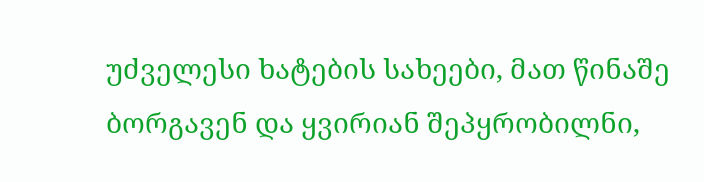უძველესი ხატების სახეები, მათ წინაშე ბორგავენ და ყვირიან შეპყრობილნი,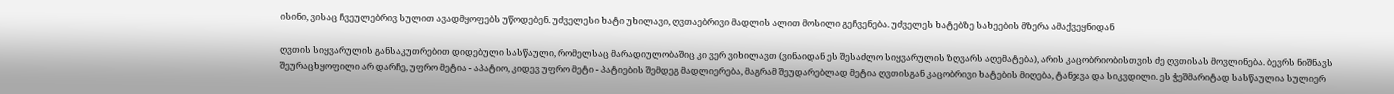ისინი, ვისაც ჩვეულებრივ სულით ავადმყოფებს უწოდებენ. უძველესი ხატი უხილავი, ღვთაებრივი მადლის ალით მოსილი გეჩვენება. უძველეს ხატებზე სახეების მზერა ამაქვეყნიდან

ღვთის სიყვარულის განსაკუთრებით დიდებული სასწაული, რომელსაც მარადიულობაშიც კი ვერ ვიხილავთ (ვინაიდან ეს შესაძლო სიყვარულის ზღვარს აღემატება), არის კაცობრიობისთვის ძე ღვთისას მოვლინება. ბევრს ნიშნავს შეურაცხყოფილი არ დარჩე, უფრო მეტია - აპატიო, კიდევ უფრო მეტი - პატიების შემდეგ მადლიერება, მაგრამ შეუდარებლად მეტია ღვთისგან კაცობრივი ხატების მიღება, ტანჯვა და სიკვდილი. ეს ჭეშმარიტად სასწაულია სულიერ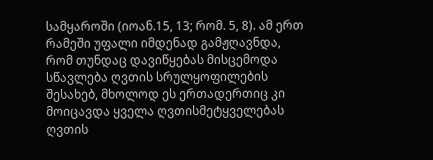სამყაროში (იოან.15, 13; რომ. 5, 8). ამ ერთ რამეში უფალი იმდენად გამჟღავნდა, რომ თუნდაც დავიწყებას მისცემოდა სწავლება ღვთის სრულყოფილების შესახებ, მხოლოდ ეს ერთადერთიც კი მოიცავდა ყველა ღვთისმეტყველებას ღვთის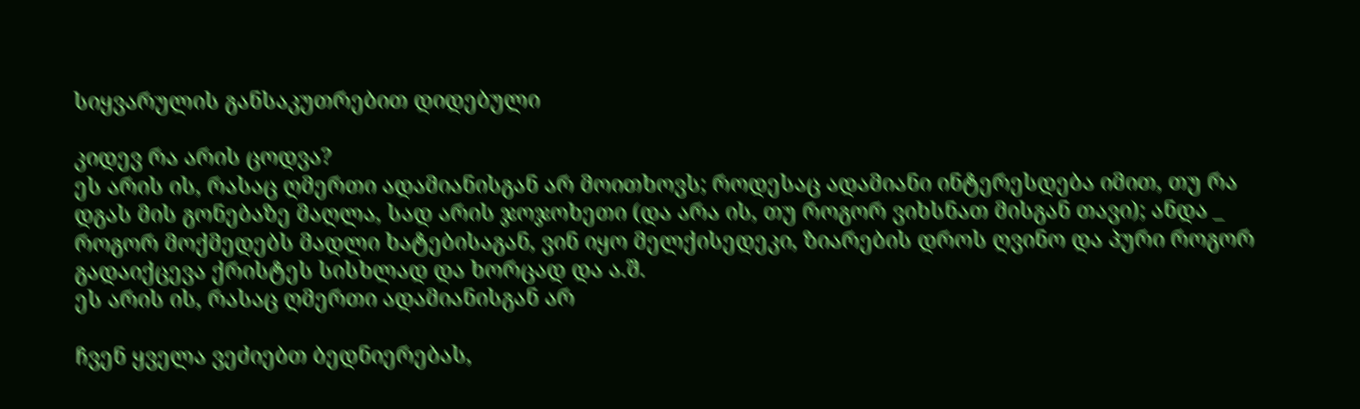სიყვარულის განსაკუთრებით დიდებული

კიდევ რა არის ცოდვა?
ეს არის ის, რასაც ღმერთი ადამიანისგან არ მოითხოვს; როდესაც ადამიანი ინტერესდება იმით, თუ რა დგას მის გონებაზე მაღლა, სად არის ჯოჯოხეთი (და არა ის, თუ როგორ ვიხსნათ მისგან თავი); ანდა _ როგორ მოქმედებს მადლი ხატებისაგან, ვინ იყო მელქისედეკი, ზიარების დროს ღვინო და პური როგორ გადაიქცევა ქრისტეს სისხლად და ხორცად და ა.შ.
ეს არის ის, რასაც ღმერთი ადამიანისგან არ

ჩვენ ყველა ვეძიებთ ბედნიერებას,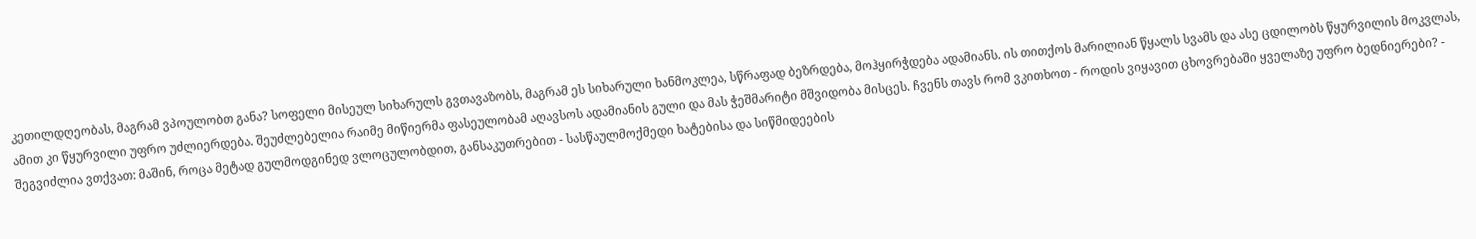კეთილდღეობას, მაგრამ ვპოულობთ განა? სოფელი მისეულ სიხარულს გვთავაზობს, მაგრამ ეს სიხარული ხანმოკლეა, სწრაფად ბეზრდება, მოჰყირჭდება ადამიანს. ის თითქოს მარილიან წყალს სვამს და ასე ცდილობს წყურვილის მოკვლას, ამით კი წყურვილი უფრო უძლიერდება. შეუძლებელია რაიმე მიწიერმა ფასეულობამ აღავსოს ადამიანის გული და მას ჭეშმარიტი მშვიდობა მისცეს. ჩვენს თავს რომ ვკითხოთ - როდის ვიყავით ცხოვრებაში ყველაზე უფრო ბედნიერები? - შეგვიძლია ვთქვათ: მაშინ, როცა მეტად გულმოდგინედ ვლოცულობდით, განსაკუთრებით - სასწაულმოქმედი ხატებისა და სიწმიდეების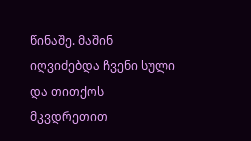წინაშე. მაშინ იღვიძებდა ჩვენი სული და თითქოს მკვდრეთით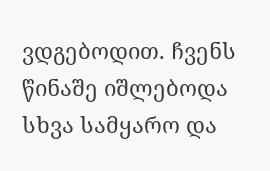ვდგებოდით. ჩვენს წინაშე იშლებოდა სხვა სამყარო და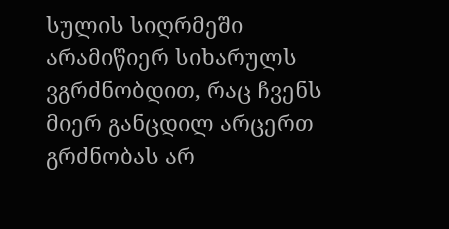სულის სიღრმეში არამიწიერ სიხარულს ვგრძნობდით, რაც ჩვენს მიერ განცდილ არცერთ გრძნობას არ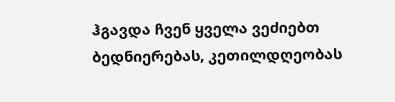ჰგავდა ჩვენ ყველა ვეძიებთ ბედნიერებას, კეთილდღეობას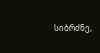სიბრძნე,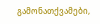გამონათქვამები,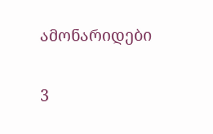ამონარიდები

3